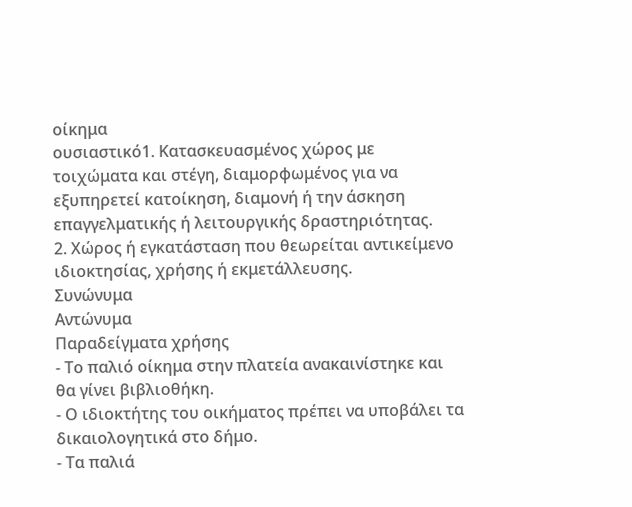οίκημα
ουσιαστικό1. Κατασκευασμένος χώρος με τοιχώματα και στέγη, διαμορφωμένος για να εξυπηρετεί κατοίκηση, διαμονή ή την άσκηση επαγγελματικής ή λειτουργικής δραστηριότητας.
2. Χώρος ή εγκατάσταση που θεωρείται αντικείμενο ιδιοκτησίας, χρήσης ή εκμετάλλευσης.
Συνώνυμα
Αντώνυμα
Παραδείγματα χρήσης
- Το παλιό οίκημα στην πλατεία ανακαινίστηκε και θα γίνει βιβλιοθήκη.
- Ο ιδιοκτήτης του οικήματος πρέπει να υποβάλει τα δικαιολογητικά στο δήμο.
- Τα παλιά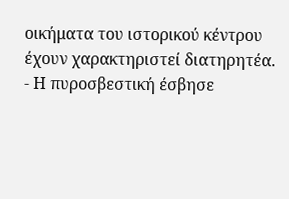οικήματα του ιστορικού κέντρου έχουν χαρακτηριστεί διατηρητέα.
- Η πυροσβεστική έσβησε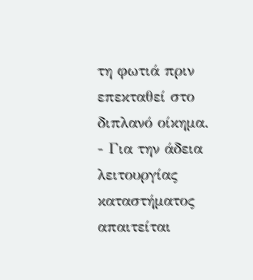τη φωτιά πριν επεκταθεί στο διπλανό οίκημα.
- Για την άδεια λειτουργίας καταστήματος απαιτείται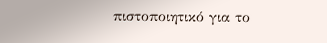πιστοποιητικό για το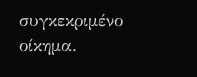συγκεκριμένο οίκημα.